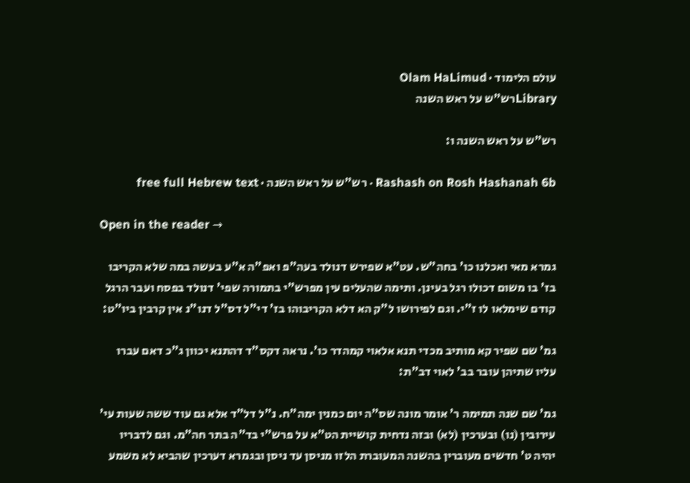עולם הלימוד · Olam HaLimud
Libraryרש"ש על ראש השנה

רש"ש על ראש השנה ו:

Rashash on Rosh Hashanah 6b · רש"ש על ראש השנה · free full Hebrew text

Open in the reader →

גמרא מאי ואכלנו כו' בחה"ש. עט"א שפירש דנולד בעה"פ ואפ"ה א"ע בעשה במה שלא הקריבו בז' בו משום דכולו רגל בעינן. ותימה שהעלים עין מפרש"י בתמורה שפי' דנולד בפסח ועבר הרגל קודם שימלאו לו ז"י. וגם לפירושו ל"ק הא דלא הקריבוהו בז' די"ל דס"ל דנו"נ אין קרבין ביו"ט:

גמ' שם שפיר קא מותיב מכדי תנא אלאוי קמהדר כו'. נראה דקס"ד דהתנא יכוון ג"כ דאם עברו עליו שתיהן עובר בב' לאוי דב"ת:

גמ' שם שנה תמימה ר' אומר מונה שס"ה יום כמנין ימה"ח. נ"ל דל"ד אלא גם עוד ששה שעות עי' עירובין (נו) ובערכין (לא) ובזה נדחית קושיית הט"א על פרש"י בד"ה בתר חה"מ. וגם לדבריו יהיה ט' חדשים מעוברין בהשנה המעוברת הלזו מניסן עד ניסן ובגמרא דערכין שהביא לא משמע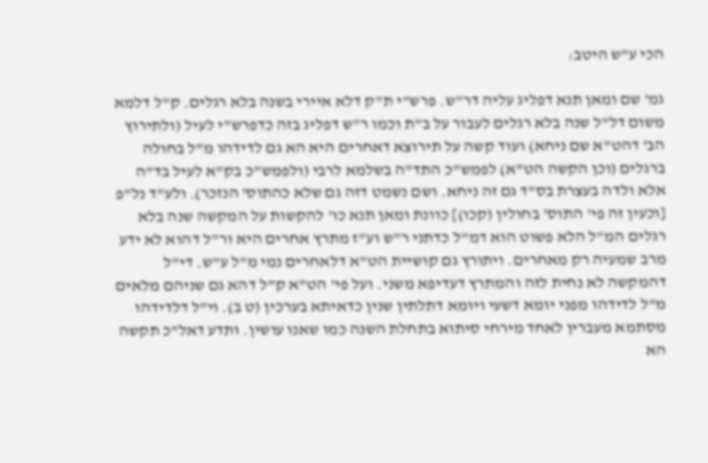הכי ע"ש היטב:

גמ' שם ומאן תנא דפליג עליה דר"ש. פרש"י ת"ק דלא איירי בשנה בלא רגלים. ק"ל דלמא משום דל"ל שנה בלא רגלים לעבור על ב"ת וכמו ר"ש דפליג בזה כדפרש"י לעיל (ולתירוץ הב' דהט"א שם ניחא) ועוד קשה על תירוצא דאחרים היא הא גם לדידהו מ"ל בחולה ברגלים (וכן הקשה הט"א) לפמש"כ התד"ה בשלמא לרבי (ולפמש"כ בק"א לעיל בד"ה אלא ולדה בעצרת בס"ד גם זה ניחא. ושם נשמט דזה גם שלא כהתוס' הנזכר). ולע"ד נל"פ [וכעין זה פי' התוס' בחולין (קכו)] כוונת ומאן תנא כו' להקשות על המקשה שנה בלא רגלים המ"ל הלא פשוט הוא דמ"ל כדתני ר"ש וע"ז מתרץ אחרים היא ור"ל דהוא לא ידע מרב שמעיה רק מאחרים. ויתורץ גם קושיית הט"א דלאחרים נמי מ"ל ע"ש. די"ל דהמקשה לא נחית לזה והמתרץ דעדיפא משני. ועל פי' הט"א ק"ל דהא גם שניהם מלאים מ"ל לדידהו מפני יומא דשעי ויומא דתלתין שנין כדאיתא בערכין (ט ב). וי"ל דלדידהו מסתמא מעברין לאחד מירחי סיתוא בתחלת השנה כמו שאנו עושין. ותדע דאל"כ תקשה הא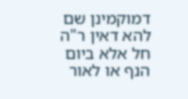דמוקמינן שם להא דאין ר"ה חל אלא ביום הנף או לאור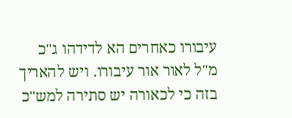עיבורו כאחרים הא לדידהו ג"כ מ"ל לאור אור עיבורו. ויש להאריך בזה כי לכאורה יש סתירה למש"כ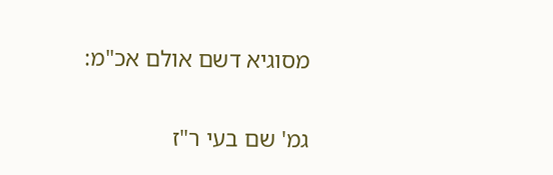מסוגיא דשם אולם אכ"מ:

גמ' שם בעי ר"ז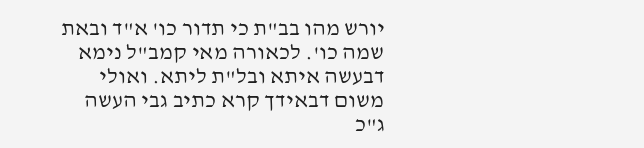יורש מהו בב"ת כי תדור כו' א"ד ובאת שמה כו'. לכאורה מאי קמב"ל נימא דבעשה איתא ובל"ת ליתא. ואולי משום דבאידך קרא כתיב גבי העשה ג"כ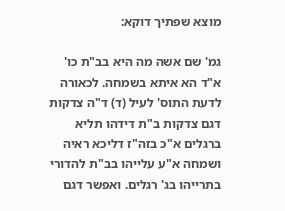מוצא שפתיך דוקא:

גמ' שם אשה מה היא בב"ת כו' א"ד הא איתא בשמחה. לכאורה לדעת התוס' לעיל (ד) ד"ה צדקות דגם צדקות ב"ת דידהו תליא ברגלים א"כ בזה"ז דליכא ראיה ושמחה א"ע עלייהו בב"ת להדורי בתרייהו בג' רגלים. ואפשר דגם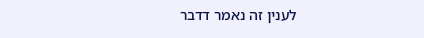לענין זה נאמר דדבר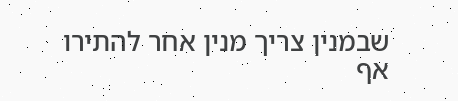שבמנין צריך מנין אחר להתירו אף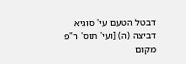דבטל הטעם עי' סוגיא דביצה (ה) [ועי' תוס' ר"פ מקום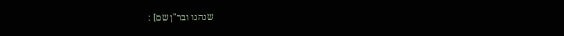שנהגו ובר"ן שם] :